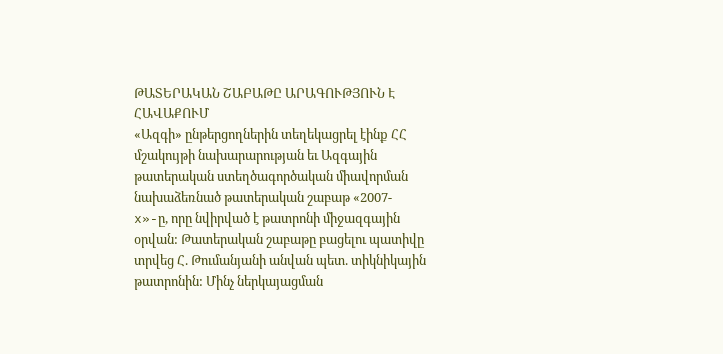ԹԱՏԵՐԱԿԱՆ ՇԱԲԱԹԸ ԱՐԱԳՈՒԹՅՈՒՆ Է ՀԱՎԱՔՈՒՄ
«Ազգի» ընթերցողներին տեղեկացրել էինք ՀՀ մշակույթի նախարարության եւ Ազգային թատերական ստեղծագործական միավորման նախաձեռնած թատերական շաբաթ «2007-x»-ը, որը նվիրված է թատրոնի միջազգային օրվան: Թատերական շաբաթը բացելու պատիվը տրվեց Հ. Թումանյանի անվան պետ. տիկնիկային թատրոնին: Մինչ ներկայացման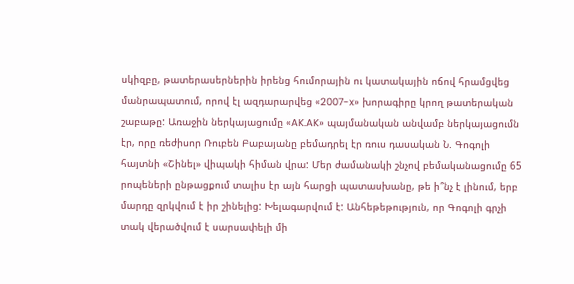սկիզբը, թատերասերներին իրենց հումորային ու կատակային ոճով հրամցվեց մանրապատում, որով էլ ազդարարվեց «2007-x» խորագիրը կրող թատերական շաբաթը: Առաջին ներկայացումը «AK.AK» պայմանական անվամբ ներկայացումն էր, որը ռեժիսոր Ռուբեն Բաբայանը բեմադրել էր ռուս դասական Ն. Գոգոլի հայտնի «Շինել» վիպակի հիման վրա: Մեր ժամանակի շնչով բեմականացումը 65 րոպեների ընթացքում տալիս էր այն հարցի պատասխանը, թե ի՞նչ է լինում, երբ մարդը զրկվում է իր շինելից: Խելագարվում է: Անհեթեթություն, որ Գոգոլի գրչի տակ վերածվում է սարսափելի մի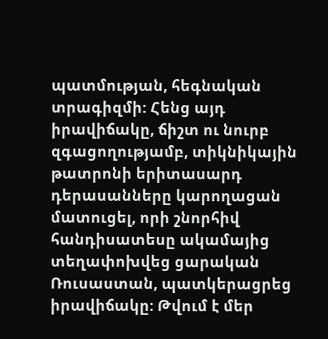պատմության, հեգնական տրագիզմի: Հենց այդ իրավիճակը, ճիշտ ու նուրբ զգացողությամբ, տիկնիկային թատրոնի երիտասարդ դերասանները կարողացան մատուցել, որի շնորհիվ հանդիսատեսը ակամայից տեղափոխվեց ցարական Ռուսաստան, պատկերացրեց իրավիճակը: Թվում է մեր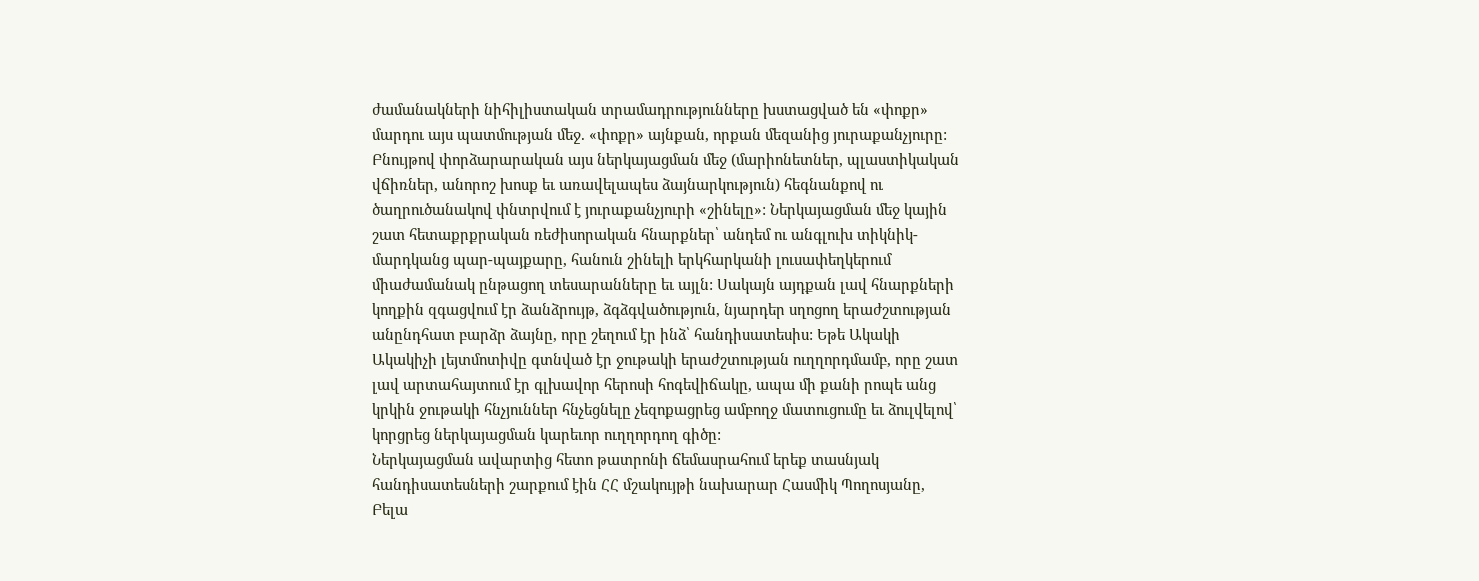ժամանակների նիհիլիստական տրամադրությունները խստացված են «փոքր» մարդու այս պատմության մեջ. «փոքր» այնքան, որքան մեզանից յուրաքանչյուրը: Բնույթով փորձարարական այս ներկայացման մեջ (մարիոնետներ, պլաստիկական վճիռներ, անորոշ խոսք եւ առավելապես ձայնարկություն) հեգնանքով ու ծաղրուծանակով փնտրվում է յուրաքանչյուրի «շինելը»: Ներկայացման մեջ կային շատ հետաքրքրական ռեժիսորական հնարքներ՝ անդեմ ու անգլուխ տիկնիկ-մարդկանց պար-պայքարը, հանուն շինելի երկհարկանի լուսափեղկերում միաժամանակ ընթացող տեսարանները եւ այլն: Սակայն այդքան լավ հնարքների կողքին զգացվում էր ձանձրույթ, ձգձգվածություն, նյարդեր սղոցող երաժշտության անընդհատ բարձր ձայնը, որը շեղում էր ինձ՝ հանդիսատեսիս: Եթե Ակակի Ակակիչի լեյտմոտիվը գտնված էր ջութակի երաժշտության ուղղորդմամբ, որը շատ լավ արտահայտում էր գլխավոր հերոսի հոգեվիճակը, ապա մի քանի րոպե անց կրկին ջութակի հնչյուններ հնչեցնելը չեզոքացրեց ամբողջ մատուցումը եւ ձուլվելով՝ կորցրեց ներկայացման կարեւոր ուղղորդող գիծը:
Ներկայացման ավարտից հետո թատրոնի ճեմասրահում երեք տասնյակ հանդիսատեսների շարքում էին ՀՀ մշակույթի նախարար Հասմիկ Պողոսյանը, Բելա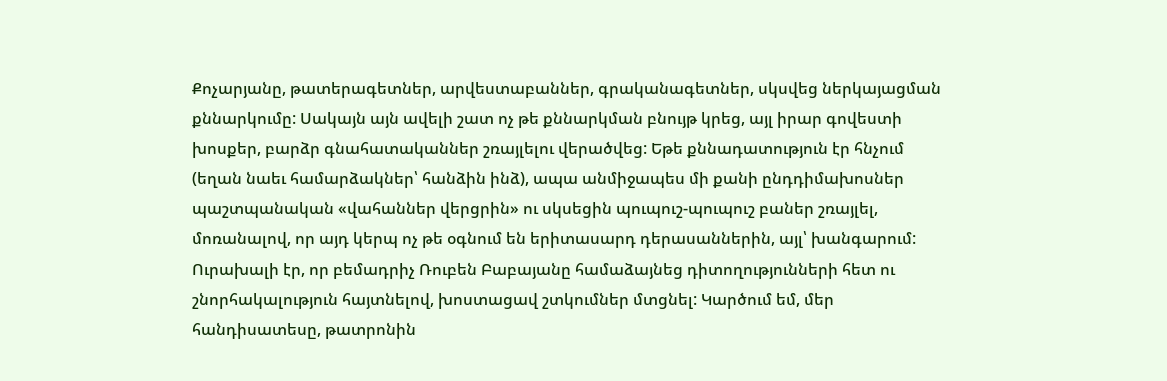Քոչարյանը, թատերագետներ, արվեստաբաններ, գրականագետներ, սկսվեց ներկայացման քննարկումը: Սակայն այն ավելի շատ ոչ թե քննարկման բնույթ կրեց, այլ իրար գովեստի խոսքեր, բարձր գնահատականներ շռայլելու վերածվեց: Եթե քննադատություն էր հնչում (եղան նաեւ համարձակներ՝ հանձին ինձ), ապա անմիջապես մի քանի ընդդիմախոսներ պաշտպանական «վահաններ վերցրին» ու սկսեցին պուպուշ-պուպուշ բաներ շռայլել, մոռանալով, որ այդ կերպ ոչ թե օգնում են երիտասարդ դերասաններին, այլ՝ խանգարում: Ուրախալի էր, որ բեմադրիչ Ռուբեն Բաբայանը համաձայնեց դիտողությունների հետ ու շնորհակալություն հայտնելով, խոստացավ շտկումներ մտցնել: Կարծում եմ, մեր հանդիսատեսը, թատրոնին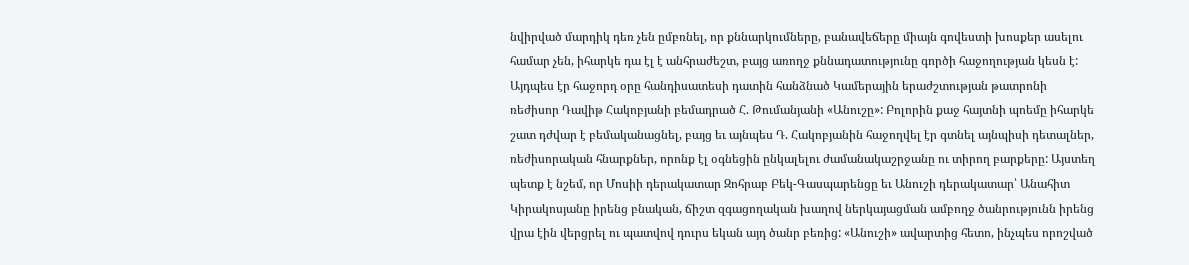նվիրված մարդիկ դեռ չեն ըմբռնել, որ քննարկումները, բանավեճերը միայն գովեստի խոսքեր ասելու համար չեն, իհարկե դա էլ է անհրաժեշտ, բայց առողջ քննադատությունը գործի հաջողության կեսն է:
Այդպես էր հաջորդ օրը հանդիսատեսի դատին հանձնած Կամերային երաժշտության թատրոնի ռեժիսոր Դավիթ Հակոբյանի բեմադրած Հ. Թումանյանի «Անուշը»: Բոլորին քաջ հայտնի պոեմը իհարկե շատ դժվար է բեմականացնել, բայց եւ այնպես Դ. Հակոբյանին հաջողվել էր գտնել այնպիսի դետալներ, ռեժիսորական հնարքներ, որոնք էլ օգնեցին ընկալելու ժամանակաշրջանը ու տիրող բարքերը: Այստեղ պետք է նշեմ, որ Մոսիի դերակատար Զոհրաբ Բեկ-Գասպարենցը եւ Անուշի դերակատար՝ Անահիտ Կիրակոսյանը իրենց բնական, ճիշտ զգացողական խաղով ներկայացման ամբողջ ծանրությունն իրենց վրա էին վերցրել ու պատվով դուրս եկան այդ ծանր բեռից: «Անուշի» ավարտից հետո, ինչպես որոշված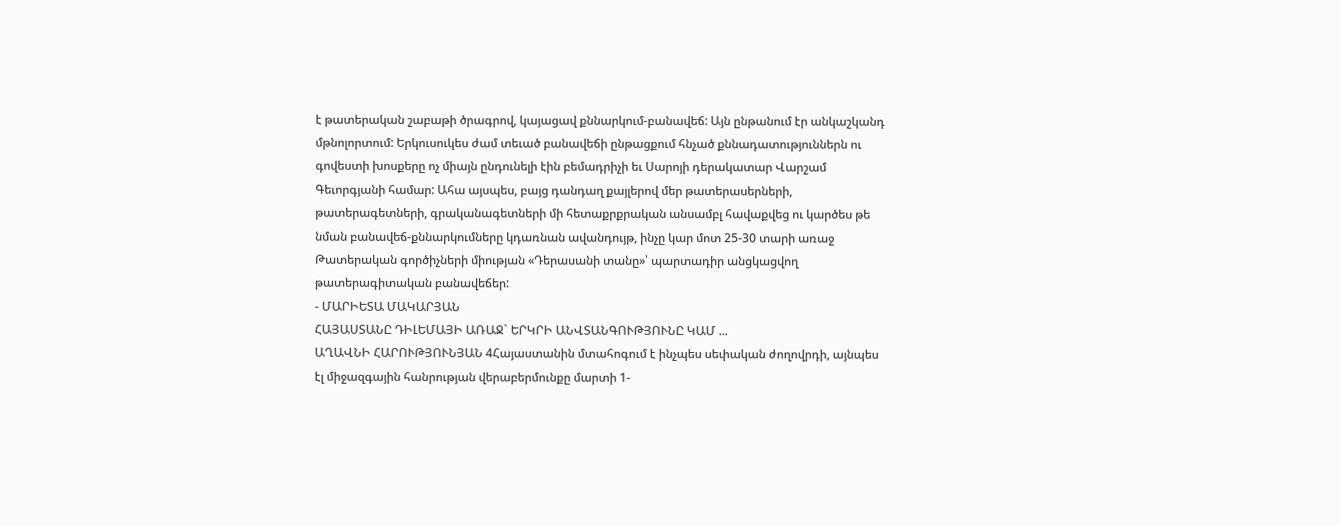է թատերական շաբաթի ծրագրով, կայացավ քննարկում-բանավեճ: Այն ընթանում էր անկաշկանդ մթնոլորտում: Երկուսուկես ժամ տեւած բանավեճի ընթացքում հնչած քննադատություններն ու գովեստի խոսքերը ոչ միայն ընդունելի էին բեմադրիչի եւ Սարոյի դերակատար Վարշամ Գեւորգյանի համար: Ահա այսպես, բայց դանդաղ քայլերով մեր թատերասերների, թատերագետների, գրականագետների մի հետաքրքրական անսամբլ հավաքվեց ու կարծես թե նման բանավեճ-քննարկումները կդառնան ավանդույթ, ինչը կար մոտ 25-30 տարի առաջ Թատերական գործիչների միության «Դերասանի տանը»՝ պարտադիր անցկացվող թատերագիտական բանավեճեր:
- ՄԱՐԻԵՏԱ ՄԱԿԱՐՅԱՆ
ՀԱՅԱՍՏԱՆԸ ԴԻԼԵՄԱՅԻ ԱՌԱՋ` ԵՐԿՐԻ ԱՆՎՏԱՆԳՈՒԹՅՈՒՆԸ ԿԱՄ ...
ԱՂԱՎՆԻ ՀԱՐՈՒԹՅՈՒՆՅԱՆ 4Հայաստանին մտահոգում է ինչպես սեփական ժողովրդի, այնպես էլ միջազգային հանրության վերաբերմունքը մարտի 1-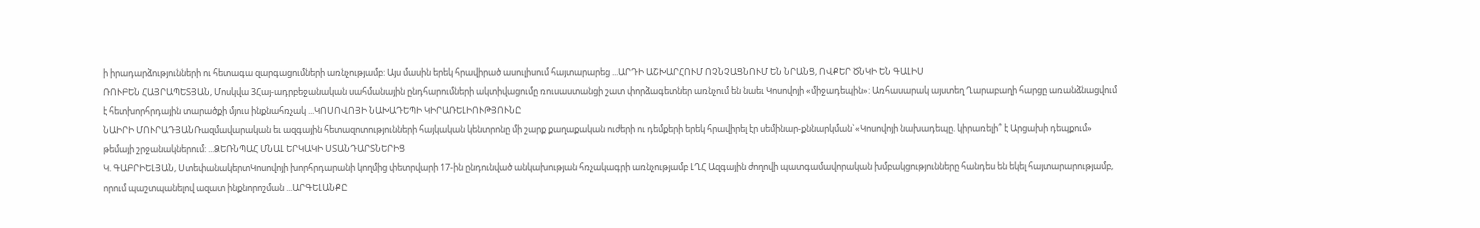ի իրադարձությունների ու հետագա զարգացումների առնչությամբ: Այս մասին երեկ հրավիրած ասուլիսում հայտարարեց ...ԱՐԴԻ ԱՇԽԱՐՀՈՒՄ ՈՉՆՉԱՑՆՈՒՄ ԵՆ ՆՐԱՆՑ, ՈՎՔԵՐ ԾՆԿԻ ԵՆ ԳԱԼԻՍ
ՌՈՒԲԵՆ ՀԱՅՐԱՊԵՏՅԱՆ, Մոսկվա 3Հայ-ադրբեջանական սահմանային ընդհարումների ակտիվացումը ռուսաստանցի շատ փորձագետներ առնչում են նաեւ Կոսովոյի «միջադեպին»: Առհասարակ այստեղ Ղարաբաղի հարցը առանձնացվում է հետխորհրդային տարածքի մյուս ինքնահռչակ ...ԿՈՍՈՎՈՅԻ ՆԱԽԱԴԵՊԻ ԿԻՐԱՌԵԼԻՈՒԹՅՈՒՆԸ
ՆԱԻՐԻ ՄՈՒՐԱԴՅԱՆՌազմավարական եւ ազգային հետազոտությունների հայկական կենտրոնը մի շարք քաղաքական ուժերի ու դեմքերի երեկ հրավիրել էր սեմինար-քննարկման`«Կոսովոյի նախադեպը. կիրառելի՞ է Արցախի դեպքում» թեմայի շրջանակներում: ...ՁԵՌՆՊԱՀ ՄՆԱԼ ԵՐԿԱԿԻ ՍՏԱՆԴԱՐՏՆԵՐԻՑ
Կ. ԳԱԲՐԻԵԼՅԱՆ, ՍտեփանակերտԿոսովոյի խորհրդարանի կողմից փետրվարի 17-ին ընդունված անկախության հռչակագրի առնչությամբ ԼՂՀ Ազգային ժողովի պատգամավորական խմբակցությունները հանդես են եկել հայտարարությամբ, որում պաշտպանելով ազատ ինքնորոշման ...ԱՐԳԵԼԱՆՔԸ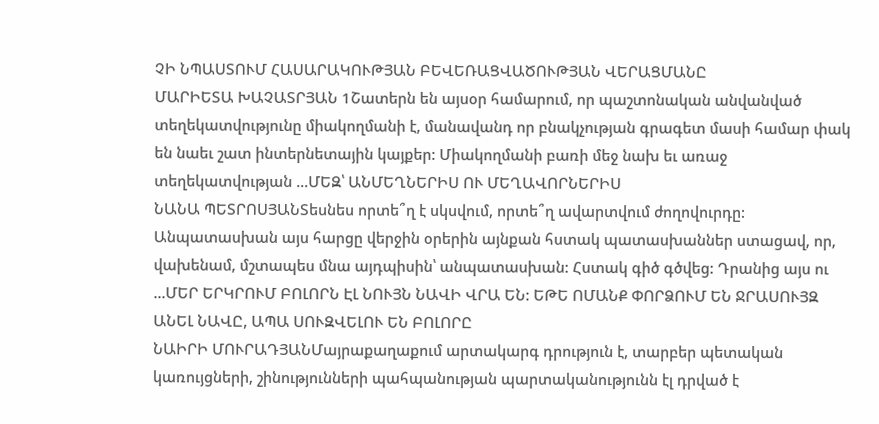ՉԻ ՆՊԱՍՏՈՒՄ ՀԱՍԱՐԱԿՈՒԹՅԱՆ ԲԵՎԵՌԱՑՎԱԾՈՒԹՅԱՆ ՎԵՐԱՑՄԱՆԸ
ՄԱՐԻԵՏԱ ԽԱՉԱՏՐՅԱՆ 1Շատերն են այսօր համարում, որ պաշտոնական անվանված տեղեկատվությունը միակողմանի է, մանավանդ որ բնակչության գրագետ մասի համար փակ են նաեւ շատ ինտերնետային կայքեր: Միակողմանի բառի մեջ նախ եւ առաջ տեղեկատվության ...ՄԵԶ՝ ԱՆՄԵՂՆԵՐԻՍ ՈՒ ՄԵՂԱՎՈՐՆԵՐԻՍ
ՆԱՆԱ ՊԵՏՐՈՍՅԱՆՏեսնես որտե՞ղ է սկսվում, որտե՞ղ ավարտվում ժողովուրդը: Անպատասխան այս հարցը վերջին օրերին այնքան հստակ պատասխաններ ստացավ, որ, վախենամ, մշտապես մնա այդպիսին՝ անպատասխան: Հստակ գիծ գծվեց: Դրանից այս ու ...ՄԵՐ ԵՐԿՐՈՒՄ ԲՈԼՈՐՆ ԷԼ ՆՈՒՅՆ ՆԱՎԻ ՎՐԱ ԵՆ: ԵԹԵ ՈՄԱՆՔ ՓՈՐՁՈՒՄ ԵՆ ՋՐԱՍՈՒՅԶ ԱՆԵԼ ՆԱՎԸ, ԱՊԱ ՍՈՒԶՎԵԼՈՒ ԵՆ ԲՈԼՈՐԸ
ՆԱԻՐԻ ՄՈՒՐԱԴՅԱՆՄայրաքաղաքում արտակարգ դրություն է, տարբեր պետական կառույցների, շինությունների պահպանության պարտականությունն էլ դրված է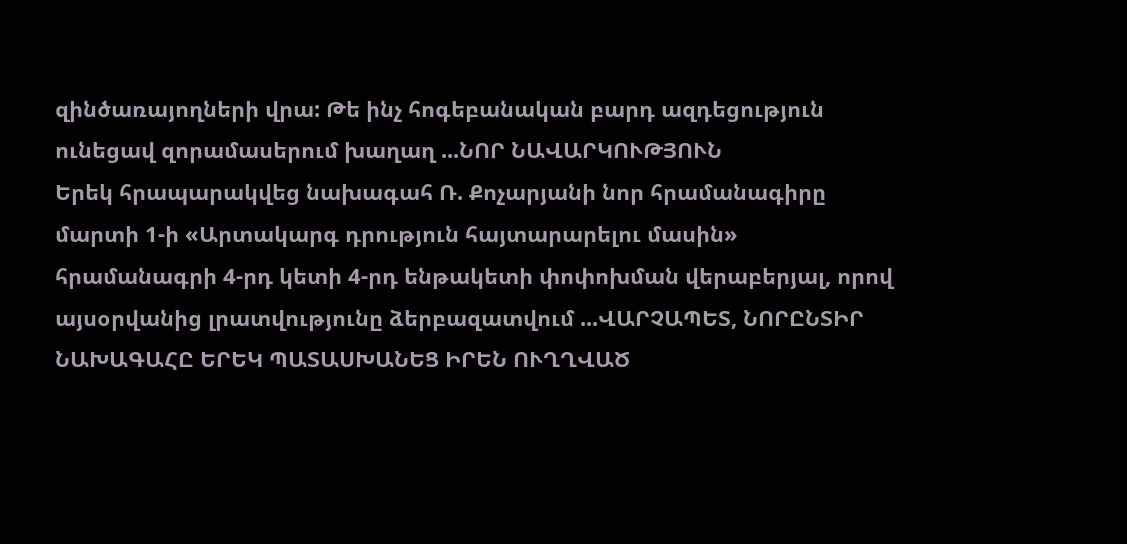զինծառայողների վրա: Թե ինչ հոգեբանական բարդ ազդեցություն ունեցավ զորամասերում խաղաղ ...ՆՈՐ ՆԱՎԱՐԿՈՒԹՅՈՒՆ
Երեկ հրապարակվեց նախագահ Ռ. Քոչարյանի նոր հրամանագիրը մարտի 1-ի «Արտակարգ դրություն հայտարարելու մասին» հրամանագրի 4-րդ կետի 4-րդ ենթակետի փոփոխման վերաբերյալ, որով այսօրվանից լրատվությունը ձերբազատվում ...ՎԱՐՉԱՊԵՏ, ՆՈՐԸՆՏԻՐ ՆԱԽԱԳԱՀԸ ԵՐԵԿ ՊԱՏԱՍԽԱՆԵՑ ԻՐԵՆ ՈՒՂՂՎԱԾ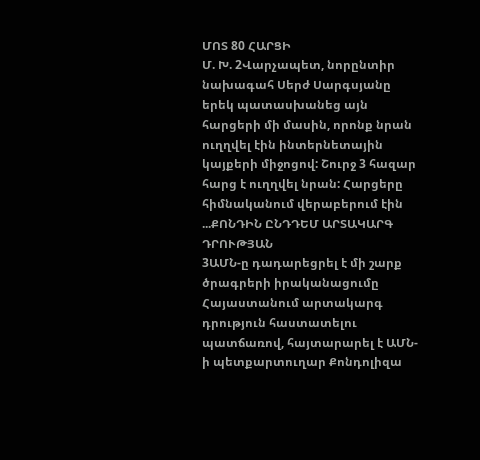ՄՈՏ 80 ՀԱՐՑԻ
Մ. Խ. 2Վարչապետ, նորընտիր նախագահ Սերժ Սարգսյանը երեկ պատասխանեց այն հարցերի մի մասին, որոնք նրան ուղղվել էին ինտերնետային կայքերի միջոցով: Շուրջ 3 հազար հարց է ուղղվել նրան: Հարցերը հիմնականում վերաբերում էին ...ՔՈՆԴԻՆ ԸՆԴԴԵՄ ԱՐՏԱԿԱՐԳ ԴՐՈՒԹՅԱՆ
3ԱՄՆ-ը դադարեցրել է մի շարք ծրագրերի իրականացումը Հայաստանում արտակարգ դրություն հաստատելու պատճառով, հայտարարել է ԱՄՆ-ի պետքարտուղար Քոնդոլիզա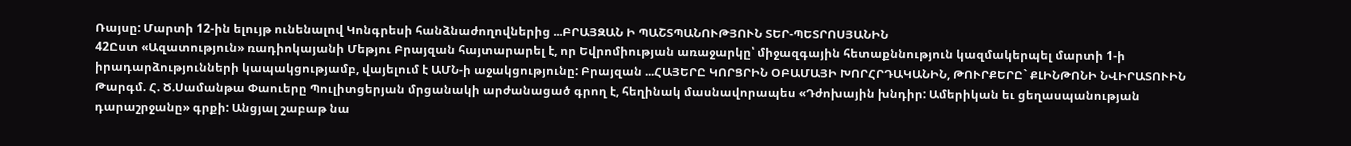Ռայսը: Մարտի 12-ին ելույթ ունենալով Կոնգրեսի հանձնաժողովներից ...ԲՐԱՅԶԱՆ Ի ՊԱՇՏՊԱՆՈՒԹՅՈՒՆ ՏԵՐ-ՊԵՏՐՈՍՅԱՆԻՆ
42Ըստ «Ազատություն» ռադիոկայանի Մեթյու Բրայզան հայտարարել է, որ Եվրոմիության առաջարկը՝ միջազգային հետաքննություն կազմակերպել մարտի 1-ի իրադարձությունների կապակցությամբ, վայելում է ԱՄՆ-ի աջակցությունը: Բրայզան ...ՀԱՅԵՐԸ ԿՈՐՑՐԻՆ ՕԲԱՄԱՅԻ ԽՈՐՀՐԴԱԿԱՆԻՆ, ԹՈՒՐՔԵՐԸ` ՔԼԻՆԹՈՆԻ ՆՎԻՐԱՏՈՒԻՆ
Թարգմ. Հ. Ծ.Սամանթա Փաուերը Պուլիտցերյան մրցանակի արժանացած գրող է, հեղինակ մասնավորապես «Դժոխային խնդիր: Ամերիկան եւ ցեղասպանության դարաշրջանը» գրքի: Անցյալ շաբաթ նա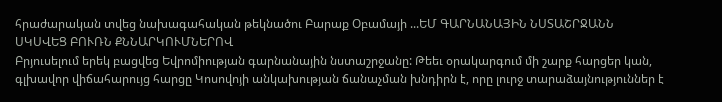հրաժարական տվեց նախագահական թեկնածու Բարաք Օբամայի ...ԵՄ ԳԱՐՆԱՆԱՅԻՆ ՆՍՏԱՇՐՋԱՆՆ ՍԿՍՎԵՑ ԲՈՒՌՆ ՔՆՆԱՐԿՈՒՄՆԵՐՈՎ
Բրյուսելում երեկ բացվեց Եվրոմիության գարնանային նստաշրջանը: Թեեւ օրակարգում մի շարք հարցեր կան, գլխավոր վիճահարույց հարցը Կոսովոյի անկախության ճանաչման խնդիրն է, որը լուրջ տարաձայնություններ է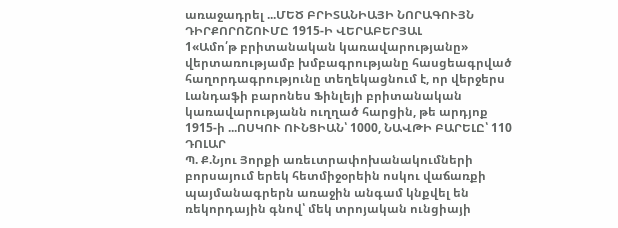առաջադրել ...ՄԵԾ ԲՐԻՏԱՆԻԱՅԻ ՆՈՐԱԳՈՒՅՆ ԴԻՐՔՈՐՈՇՈՒՄԸ 1915-Ի ՎԵՐԱԲԵՐՅԱԼ
1«Ամո՛թ բրիտանական կառավարությանը» վերտառությամբ խմբագրությանը հասցեագրված հաղորդագրությունը տեղեկացնում է, որ վերջերս Լանդաֆի բարոնես Ֆինլեյի բրիտանական կառավարությանն ուղղած հարցին, թե արդյոք 1915-ի ...ՈՍԿՈՒ ՈՒՆՑԻԱՆ՝ 1000, ՆԱՎԹԻ ԲԱՐԵԼԸ՝ 110 ԴՈԼԱՐ
Պ. Ք.Նյու Յորքի առեւտրափոխանակումների բորսայում երեկ հետմիջօրեին ոսկու վաճառքի պայմանագրերն առաջին անգամ կնքվել են ռեկորդային գնով՝ մեկ տրոյական ունցիայի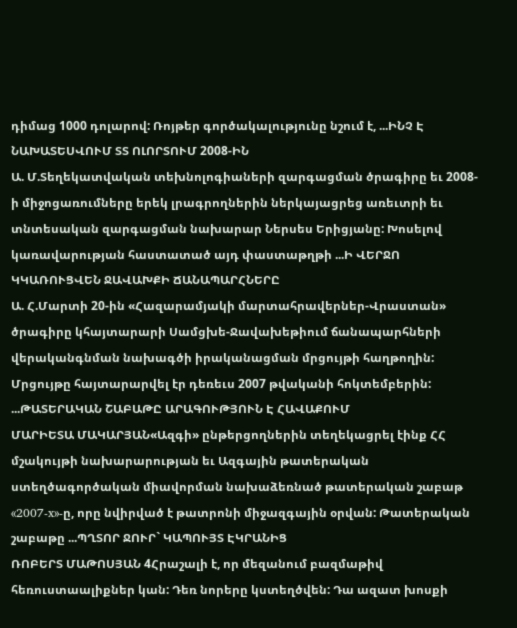դիմաց 1000 դոլարով: Ռոյթեր գործակալությունը նշում է, ...ԻՆՉ Է ՆԱԽԱՏԵՍՎՈՒՄ ՏՏ ՈԼՈՐՏՈՒՄ 2008-ԻՆ
Ա. Մ.Տեղեկատվական տեխնոլոգիաների զարգացման ծրագիրը եւ 2008-ի միջոցառումները երեկ լրագրողներին ներկայացրեց առեւտրի եւ տնտեսական զարգացման նախարար Ներսես Երիցյանը: Խոսելով կառավարության հաստատած այդ փաստաթղթի ...Ի ՎԵՐՋՈ ԿԿԱՌՈՒՑՎԵՆ ՋԱՎԱԽՔԻ ՃԱՆԱՊԱՐՀՆԵՐԸ
Ա. Հ.Մարտի 20-ին «Հազարամյակի մարտահրավերներ-Վրաստան» ծրագիրը կհայտարարի Սամցխե-Ջավախեթիում ճանապարհների վերականգնման նախագծի իրականացման մրցույթի հաղթողին: Մրցույթը հայտարարվել էր դեռեւս 2007 թվականի հոկտեմբերին: ...ԹԱՏԵՐԱԿԱՆ ՇԱԲԱԹԸ ԱՐԱԳՈՒԹՅՈՒՆ Է ՀԱՎԱՔՈՒՄ
ՄԱՐԻԵՏԱ ՄԱԿԱՐՅԱՆ«Ազգի» ընթերցողներին տեղեկացրել էինք ՀՀ մշակույթի նախարարության եւ Ազգային թատերական ստեղծագործական միավորման նախաձեռնած թատերական շաբաթ «2007-x»-ը, որը նվիրված է թատրոնի միջազգային օրվան: Թատերական շաբաթը ...ՊՂՏՈՐ ՋՈՒՐ` ԿԱՊՈՒՅՏ ԷԿՐԱՆԻՑ
ՌՈԲԵՐՏ ՄԱԹՈՍՅԱՆ 4Հրաշալի է, որ մեզանում բազմաթիվ հեռուստաալիքներ կան: Դեռ նորերը կստեղծվեն: Դա ազատ խոսքի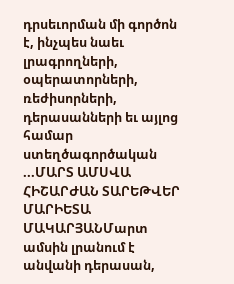դրսեւորման մի գործոն է, ինչպես նաեւ լրագրողների, օպերատորների, ռեժիսորների, դերասանների եւ այլոց համար ստեղծագործական ...ՄԱՐՏ ԱՄՍՎԱ ՀԻՇԱՐԺԱՆ ՏԱՐԵԹՎԵՐ
ՄԱՐԻԵՏԱ ՄԱԿԱՐՅԱՆՄարտ ամսին լրանում է անվանի դերասան,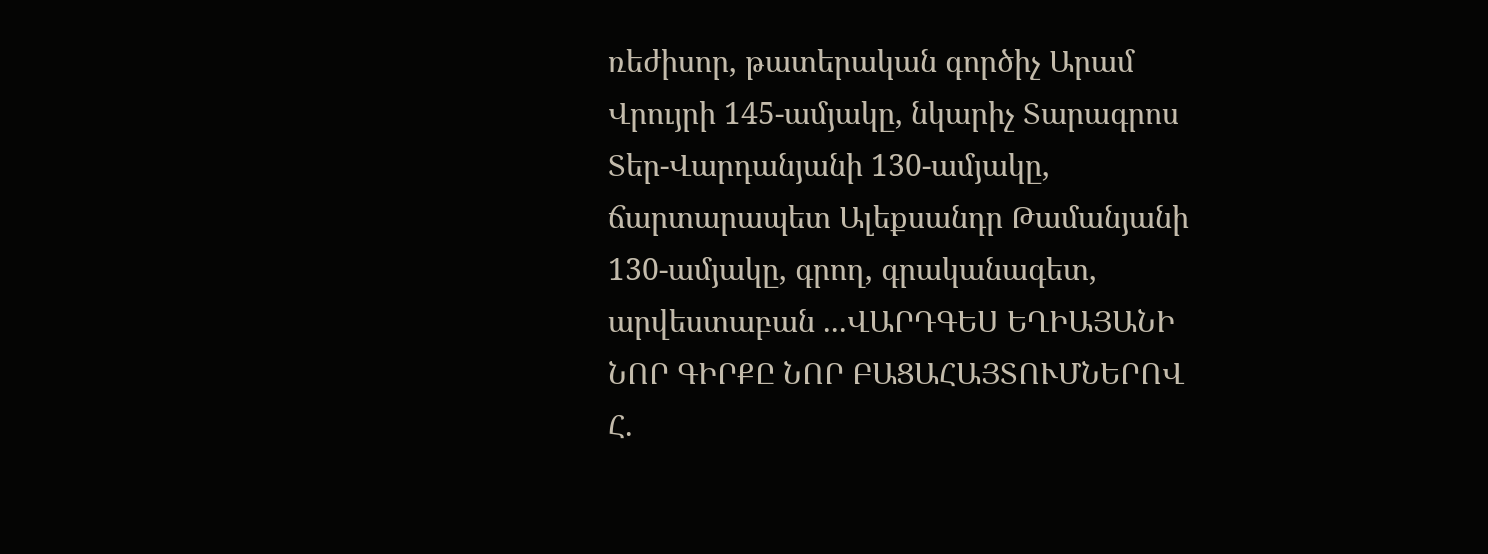ռեժիսոր, թատերական գործիչ Արամ Վրույրի 145-ամյակը, նկարիչ Տարագրոս Տեր-Վարդանյանի 130-ամյակը, ճարտարապետ Ալեքսանդր Թամանյանի 130-ամյակը, գրող, գրականագետ, արվեստաբան ...ՎԱՐԴԳԵՍ ԵՂԻԱՅԱՆԻ ՆՈՐ ԳԻՐՔԸ ՆՈՐ ԲԱՑԱՀԱՅՏՈՒՄՆԵՐՈՎ
Հ.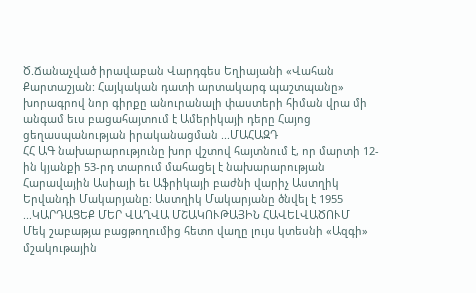Ծ.Ճանաչված իրավաբան Վարդգես Եղիայանի «Վահան Քարտաշյան: Հայկական դատի արտակարգ պաշտպանը» խորագրով նոր գիրքը անուրանալի փաստերի հիման վրա մի անգամ եւս բացահայտում է Ամերիկայի դերը Հայոց ցեղասպանության իրականացման ...ՄԱՀԱԶԴ
ՀՀ ԱԳ նախարարությունը խոր վշտով հայտնում է, որ մարտի 12-ին կյանքի 53-րդ տարում մահացել է նախարարության Հարավային Ասիայի եւ Աֆրիկայի բաժնի վարիչ Աստղիկ Երվանդի Մակարյանը: Աստղիկ Մակարյանը ծնվել է 1955 ...ԿԱՐԴԱՑԵՔ ՄԵՐ ՎԱՂՎԱ ՄՇԱԿՈՒԹԱՅԻՆ ՀԱՎԵԼՎԱԾՈՒՄ
Մեկ շաբաթյա բացթողումից հետո վաղը լույս կտեսնի «Ազգի» մշակութային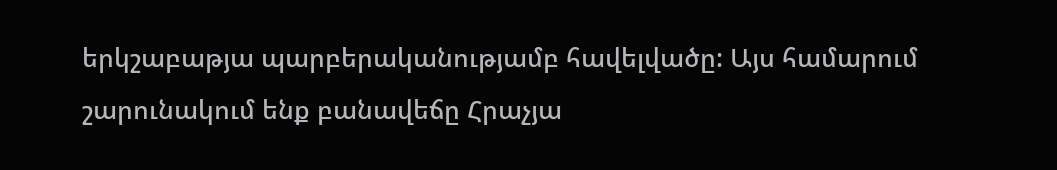երկշաբաթյա պարբերականությամբ հավելվածը: Այս համարում շարունակում ենք բանավեճը Հրաչյա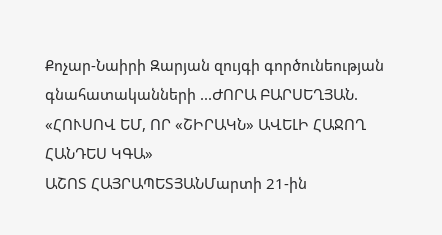Քոչար-Նաիրի Զարյան զույգի գործունեության գնահատականների ...ԺՈՐԱ ԲԱՐՍԵՂՅԱՆ. «ՀՈՒՍՈՎ ԵՄ, ՈՐ «ՇԻՐԱԿՆ» ԱՎԵԼԻ ՀԱՋՈՂ ՀԱՆԴԵՍ ԿԳԱ»
ԱՇՈՏ ՀԱՅՐԱՊԵՏՅԱՆՄարտի 21-ին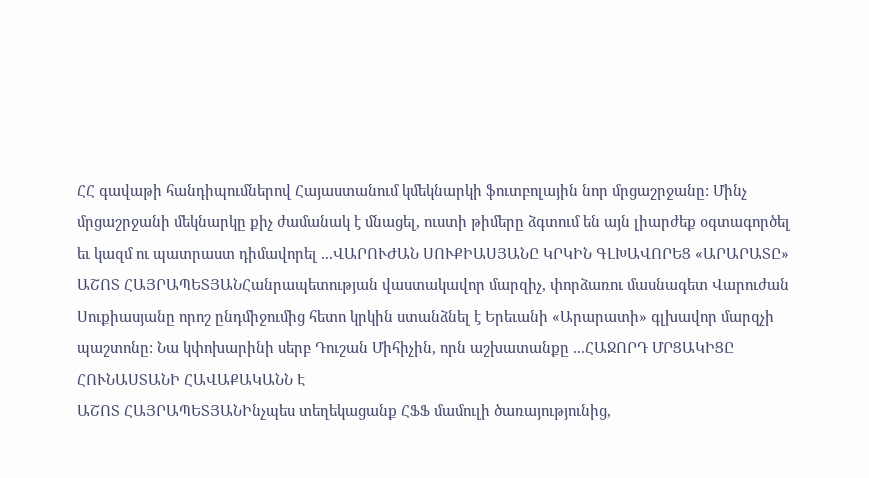ՀՀ գավաթի հանդիպումներով Հայաստանում կմեկնարկի ֆուտբոլային նոր մրցաշրջանը: Մինչ մրցաշրջանի մեկնարկը քիչ ժամանակ է մնացել, ուստի թիմերը ձգտում են այն լիարժեք օգտագործել եւ կազմ ու պատրաստ դիմավորել ...ՎԱՐՈՒԺԱՆ ՍՈՒՔԻԱՍՅԱՆԸ ԿՐԿԻՆ ԳԼԽԱՎՈՐԵՑ «ԱՐԱՐԱՏԸ»
ԱՇՈՏ ՀԱՅՐԱՊԵՏՅԱՆՀանրապետության վաստակավոր մարզիչ, փորձառու մասնագետ Վարուժան Սուքիասյանը որոշ ընդմիջումից հետո կրկին ստանձնել է Երեւանի «Արարատի» գլխավոր մարզչի պաշտոնը: Նա կփոխարինի սերբ Դուշան Միհիչին, որն աշխատանքը ...ՀԱՋՈՐԴ ՄՐՑԱԿԻՑԸ ՀՈՒՆԱՍՏԱՆԻ ՀԱՎԱՔԱԿԱՆՆ Է
ԱՇՈՏ ՀԱՅՐԱՊԵՏՅԱՆԻնչպես տեղեկացանք ՀՖՖ մամուլի ծառայությունից,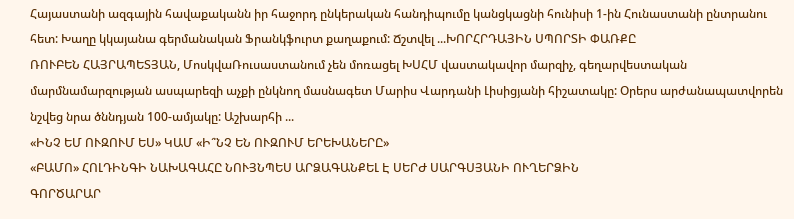Հայաստանի ազգային հավաքականն իր հաջորդ ընկերական հանդիպումը կանցկացնի հունիսի 1-ին Հունաստանի ընտրանու հետ: Խաղը կկայանա գերմանական Ֆրանկֆուրտ քաղաքում: Ճշտվել ...ԽՈՐՀՐԴԱՅԻՆ ՍՊՈՐՏԻ ՓԱՌՔԸ
ՌՈՒԲԵՆ ՀԱՅՐԱՊԵՏՅԱՆ, ՄոսկվաՌուսաստանում չեն մոռացել ԽՍՀՄ վաստակավոր մարզիչ, գեղարվեստական մարմնամարզության ասպարեզի աչքի ընկնող մասնագետ Մարիս Վարդանի Լիսիցյանի հիշատակը: Օրերս արժանապատվորեն նշվեց նրա ծննդյան 100-ամյակը: Աշխարհի ...
«ԻՆՉ ԵՄ ՈՒԶՈՒՄ ԵՍ» ԿԱՄ «Ի՞ՆՉ ԵՆ ՈՒԶՈՒՄ ԵՐԵԽԱՆԵՐԸ»
«ԲԱՄՈ» ՀՈԼԴԻՆԳԻ ՆԱԽԱԳԱՀԸ ՆՈՒՅՆՊԵՍ ԱՐՁԱԳԱՆՔԵԼ Է ՍԵՐԺ ՍԱՐԳՍՅԱՆԻ ՈՒՂԵՐՁԻՆ
ԳՈՐԾԱՐԱՐ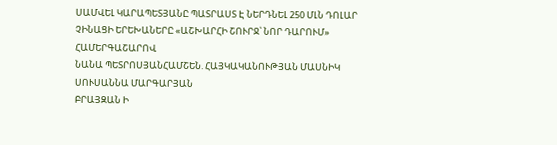ՍԱՄՎԵԼ ԿԱՐԱՊԵՏՅԱՆԸ ՊԱՏՐԱՍՏ Է ՆԵՐԴՆԵԼ 250 ՄԼՆ ԴՈԼԱՐ
ՉԻՆԱՑԻ ԵՐԵԽԱՆԵՐԸ «ԱՇԽԱՐՀԻ ՇՈՒՐՋ՝ ՆՈՐ ԴԱՐՈՒՄ» ՀԱՄԵՐԳԱՇԱՐՈՎ
ՆԱՆԱ ՊԵՏՐՈՍՅԱՆՀԱՄՇԵՆ. ՀԱՅԿԱԿԱՆՈՒԹՅԱՆ ՄԱՍՆԻԿ
ՍՈՒՍԱՆՆԱ ՄԱՐԳԱՐՅԱՆ
ԲՐԱՅԶԱՆ Ի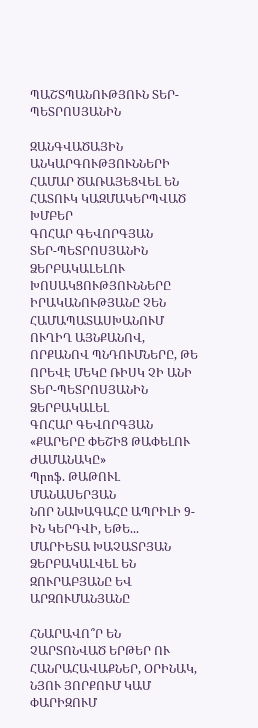ՊԱՇՏՊԱՆՈՒԹՅՈՒՆ ՏԵՐ-ՊԵՏՐՈՍՅԱՆԻՆ

ԶԱՆԳՎԱԾԱՅԻՆ ԱՆԿԱՐԳՈՒԹՅՈՒՆՆԵՐԻ ՀԱՄԱՐ ԾԱՌԱՅԵՑՎԵԼ ԵՆ ՀԱՏՈՒԿ ԿԱԶՄԱԿԵՐՊՎԱԾ ԽՄԲԵՐ
ԳՈՀԱՐ ԳԵՎՈՐԳՅԱՆ
ՏԵՐ-ՊԵՏՐՈՍՅԱՆԻՆ ՁԵՐԲԱԿԱԼԵԼՈՒ ԽՈՍԱԿՑՈՒԹՅՈՒՆՆԵՐԸ ԻՐԱԿԱՆՈՒԹՅԱՆԸ ՉԵՆ ՀԱՄԱՊԱՏԱՍԽԱՆՈՒՄ ՈՒՂԻՂ ԱՅՆՔԱՆՈՎ, ՈՐՔԱՆՈՎ ՊՆԴՈՒՄՆԵՐԸ, ԹԵ ՈՐԵՎԷ ՄԵԿԸ ՌԻՍԿ ՉԻ ԱՆԻ ՏԵՐ-ՊԵՏՐՈՍՅԱՆԻՆ ՁԵՐԲԱԿԱԼԵԼ
ԳՈՀԱՐ ԳԵՎՈՐԳՅԱՆ
«ՔԱՐԵՐԸ ՓԵՇԻՑ ԹԱՓԵԼՈՒ ԺԱՄԱՆԱԿԸ»
Պրոֆ. ԹԱԹՈՒԼ ՄԱՆԱՍԵՐՅԱՆ
ՆՈՐ ՆԱԽԱԳԱՀԸ ԱՊՐԻԼԻ 9-ԻՆ ԿԵՐԴՎԻ, ԵԹԵ...
ՄԱՐԻԵՏԱ ԽԱՉԱՏՐՅԱՆ
ՁԵՐԲԱԿԱԼՎԵԼ ԵՆ ԶՈՒՐԱԲՅԱՆԸ ԵՎ ԱՐԶՈՒՄԱՆՅԱՆԸ

ՀՆԱՐԱՎՈ՞Ր ԵՆ ՉԱՐՏՈՆՎԱԾ ԵՐԹԵՐ ՈՒ ՀԱՆՐԱՀԱՎԱՔՆԵՐ, ՕՐԻՆԱԿ, ՆՅՈՒ ՅՈՐՔՈՒՄ ԿԱՄ ՓԱՐԻԶՈՒՄ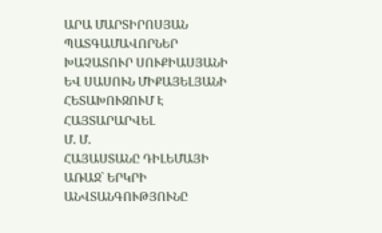ԱՐԱ ՄԱՐՏԻՐՈՍՅԱՆ
ՊԱՏԳԱՄԱՎՈՐՆԵՐ ԽԱՉԱՏՈՒՐ ՍՈՒՔԻԱՍՅԱՆԻ ԵՎ ՍԱՍՈՒՆ ՄԻՔԱՅԵԼՅԱՆԻ ՀԵՏԱԽՈՒԶՈՒՄ Է ՀԱՅՏԱՐԱՐՎԵԼ
Մ. Մ.
ՀԱՅԱՍՏԱՆԸ ԴԻԼԵՄԱՅԻ ԱՌԱՋ` ԵՐԿՐԻ ԱՆՎՏԱՆԳՈՒԹՅՈՒՆԸ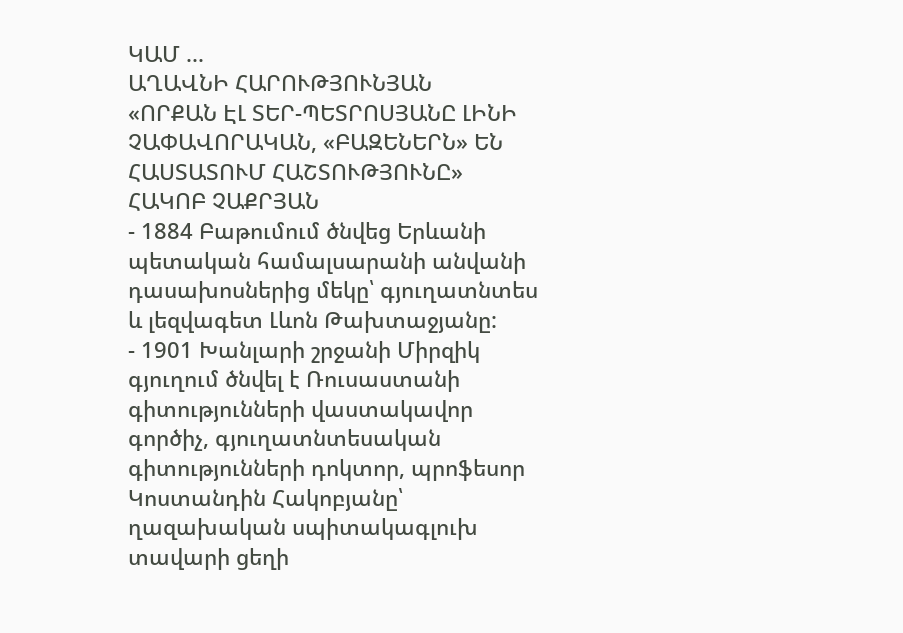ԿԱՄ ...
ԱՂԱՎՆԻ ՀԱՐՈՒԹՅՈՒՆՅԱՆ
«ՈՐՔԱՆ ԷԼ ՏԵՐ-ՊԵՏՐՈՍՅԱՆԸ ԼԻՆԻ ՉԱՓԱՎՈՐԱԿԱՆ, «ԲԱԶԵՆԵՐՆ» ԵՆ ՀԱՍՏԱՏՈՒՄ ՀԱՇՏՈՒԹՅՈՒՆԸ»
ՀԱԿՈԲ ՉԱՔՐՅԱՆ
- 1884 Բաթումում ծնվեց Երևանի պետական համալսարանի անվանի դասախոսներից մեկը՝ գյուղատնտես և լեզվագետ Լևոն Թախտաջյանը:
- 1901 Խանլարի շրջանի Միրզիկ գյուղում ծնվել է Ռուսաստանի գիտությունների վաստակավոր գործիչ, գյուղատնտեսական գիտությունների դոկտոր, պրոֆեսոր Կոստանդին Հակոբյանը՝ ղազախական սպիտակագլուխ տավարի ցեղի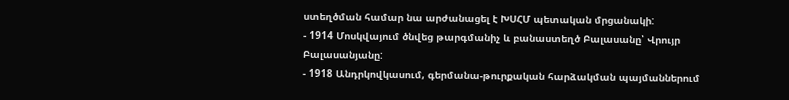ստեղծման համար նա արժանացել է ԽՍՀՄ պետական մրցանակի:
- 1914 Մոսկվայում ծնվեց թարգմանիչ և բանաստեղծ Բալասանը՝ Վրույր Բալասանյանը:
- 1918 Անդրկովկասում, գերմանա-թուրքական հարձակման պայմաններում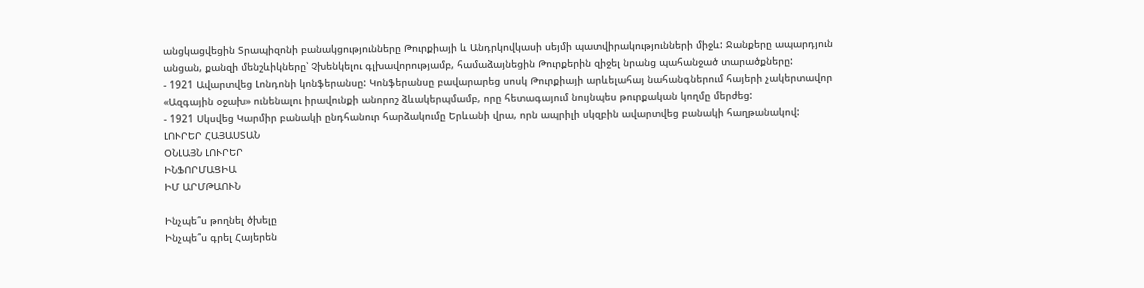անցկացվեցին Տրապիզոնի բանակցությունները Թուրքիայի և Անդրկովկասի սեյմի պատվիրակությունների միջև: Ջանքերը ապարդյուն անցան, քանզի մենշևիկները՝ Չխենկելու գլխավորությամբ, համաձայնեցին Թուրքերին զիջել նրանց պահանջած տարածքները:
- 1921 Ավարտվեց Լոնդոնի կոնֆերանսը: Կոնֆերանսը բավարարեց սոսկ Թուրքիայի արևելահայ նահանգներում հայերի չակերտավոր «Ազգային օջախ» ունենալու իրավունքի անորոշ ձևակերպմամբ, որը հետագայում նույնպես թուրքական կողմը մերժեց:
- 1921 Սկսվեց Կարմիր բանակի ընդհանուր հարձակումը Երևանի վրա, որն ապրիլի սկզբին ավարտվեց բանակի հաղթանակով:
ԼՈՒՐԵՐ ՀԱՅԱՍՏԱՆ
ՕՆԼԱՅՆ ԼՈՒՐԵՐ
ԻՆՖՈՐՄԱՑԻԱ
ԻՄ ԱՐՄԹԱՈՒՆ

Ինչպե՞ս թողնել ծխելը
Ինչպե՞ս գրել Հայերեն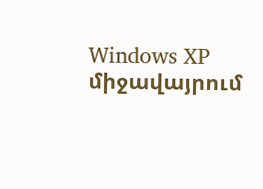Windows XP միջավայրում